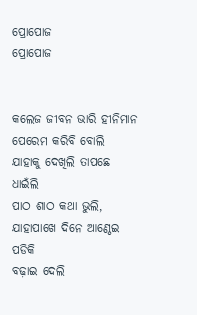ପ୍ରୋପୋଜ
ପ୍ରୋପୋଜ


କଲେଜ ଜୀବନ ଭାରି ହୀନିମାନ
ପେରେମ କରିବି ବୋଲି
ଯାହାକୁ ଦେଖିଲି ତାପଛେ ଧାଇଁଲି
ପାଠ ଶାଠ କଥା ଭୁଲି,
ଯାହାପାଖେ ଦିନେ ଆଣ୍ଠେଇ ପଡିକି
ବଢ଼ାଇ ଦେଲି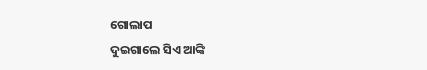ଗୋଲାପ
ଦୁଇଗାଲେ ସିଏ ଆଙ୍କି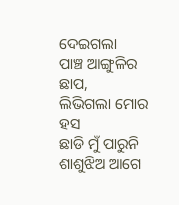ଦେଇଗଲା
ପାଞ୍ଚ ଆଙ୍ଗୁଳିର ଛାପ,
ଲିଭିଗଲା ମୋର ହସ
ଛାଡି ମୁଁ ପାରୁନି ଶାଶୁଝିଅ ଆଗେ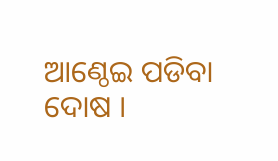ଆଣ୍ଠେଇ ପଡିବା ଦୋଷ ।